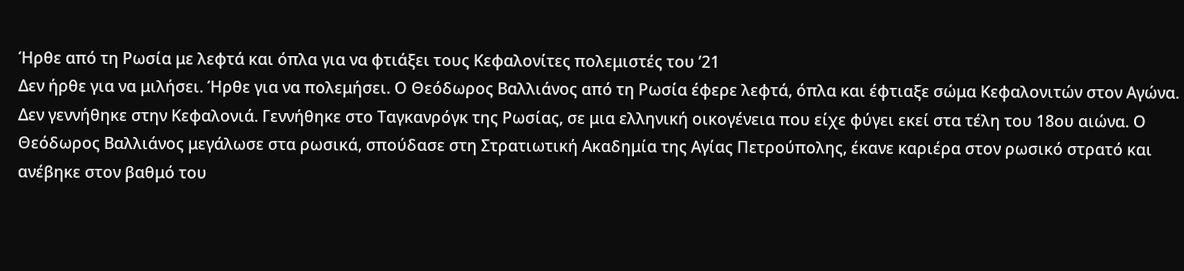Ήρθε από τη Ρωσία με λεφτά και όπλα για να φτιάξει τους Κεφαλονίτες πολεμιστές του ’21
Δεν ήρθε για να μιλήσει. Ήρθε για να πολεμήσει. Ο Θεόδωρος Βαλλιάνος από τη Ρωσία έφερε λεφτά, όπλα και έφτιαξε σώμα Κεφαλονιτών στον Αγώνα.
Δεν γεννήθηκε στην Κεφαλονιά. Γεννήθηκε στο Ταγκανρόγκ της Ρωσίας, σε μια ελληνική οικογένεια που είχε φύγει εκεί στα τέλη του 18ου αιώνα. Ο Θεόδωρος Βαλλιάνος μεγάλωσε στα ρωσικά, σπούδασε στη Στρατιωτική Ακαδημία της Αγίας Πετρούπολης, έκανε καριέρα στον ρωσικό στρατό και ανέβηκε στον βαθμό του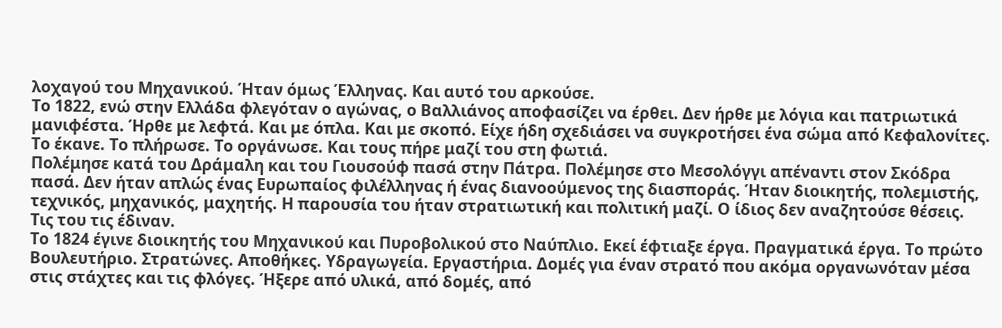λοχαγού του Μηχανικού. Ήταν όμως Έλληνας. Και αυτό του αρκούσε.
Το 1822, ενώ στην Ελλάδα φλεγόταν ο αγώνας, ο Βαλλιάνος αποφασίζει να έρθει. Δεν ήρθε με λόγια και πατριωτικά μανιφέστα. Ήρθε με λεφτά. Και με όπλα. Και με σκοπό. Είχε ήδη σχεδιάσει να συγκροτήσει ένα σώμα από Κεφαλονίτες. Το έκανε. Το πλήρωσε. Το οργάνωσε. Και τους πήρε μαζί του στη φωτιά.
Πολέμησε κατά του Δράμαλη και του Γιουσούφ πασά στην Πάτρα. Πολέμησε στο Μεσολόγγι απέναντι στον Σκόδρα πασά. Δεν ήταν απλώς ένας Ευρωπαίος φιλέλληνας ή ένας διανοούμενος της διασποράς. Ήταν διοικητής, πολεμιστής, τεχνικός, μηχανικός, μαχητής. Η παρουσία του ήταν στρατιωτική και πολιτική μαζί. Ο ίδιος δεν αναζητούσε θέσεις. Τις του τις έδιναν.
Το 1824 έγινε διοικητής του Μηχανικού και Πυροβολικού στο Ναύπλιο. Εκεί έφτιαξε έργα. Πραγματικά έργα. Το πρώτο Βουλευτήριο. Στρατώνες. Αποθήκες. Υδραγωγεία. Εργαστήρια. Δομές για έναν στρατό που ακόμα οργανωνόταν μέσα στις στάχτες και τις φλόγες. Ήξερε από υλικά, από δομές, από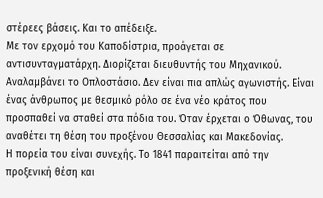στέρεες βάσεις. Και το απέδειξε.
Με τον ερχομό του Καποδίστρια, προάγεται σε αντισυνταγματάρχη. Διορίζεται διευθυντής του Μηχανικού. Αναλαμβάνει το Οπλοστάσιο. Δεν είναι πια απλώς αγωνιστής. Είναι ένας άνθρωπος με θεσμικό ρόλο σε ένα νέο κράτος που προσπαθεί να σταθεί στα πόδια του. Όταν έρχεται ο Όθωνας, του αναθέτει τη θέση του προξένου Θεσσαλίας και Μακεδονίας.
Η πορεία του είναι συνεχής. Το 1841 παραιτείται από την προξενική θέση και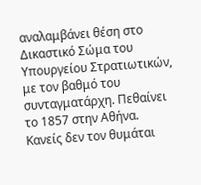αναλαμβάνει θέση στο Δικαστικό Σώμα του Υπουργείου Στρατιωτικών, με τον βαθμό του συνταγματάρχη. Πεθαίνει το 1857 στην Αθήνα. Κανείς δεν τον θυμάται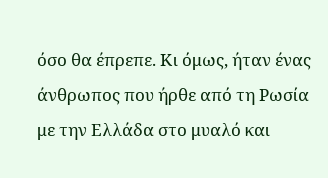όσο θα έπρεπε. Κι όμως, ήταν ένας άνθρωπος που ήρθε από τη Ρωσία με την Ελλάδα στο μυαλό και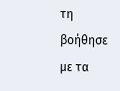τη βοήθησε με τα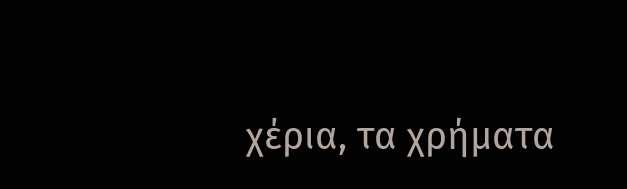χέρια, τα χρήματα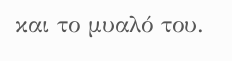και το μυαλό του.